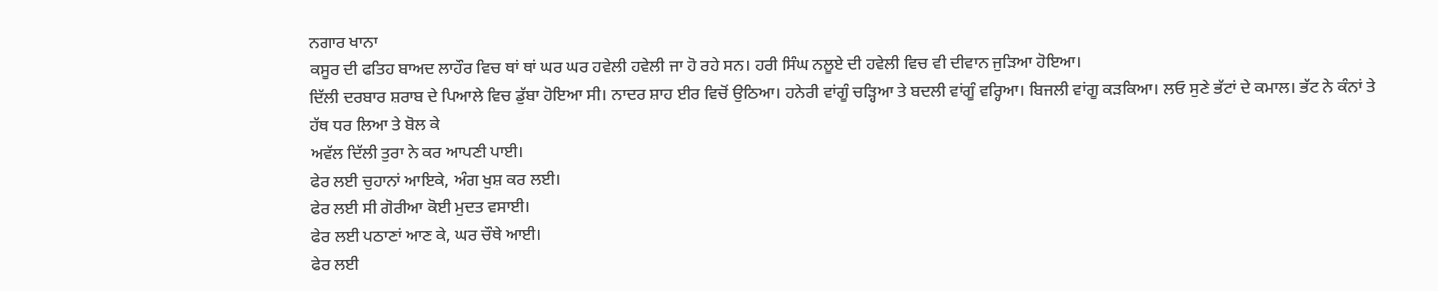ਨਗਾਰ ਖਾਨਾ
ਕਸੂਰ ਦੀ ਫਤਿਹ ਬਾਅਦ ਲਾਹੌਰ ਵਿਚ ਥਾਂ ਥਾਂ ਘਰ ਘਰ ਹਵੇਲੀ ਹਵੇਲੀ ਜਾ ਹੋ ਰਹੇ ਸਨ। ਹਰੀ ਸਿੰਘ ਨਲੂਏ ਦੀ ਹਵੇਲੀ ਵਿਚ ਵੀ ਦੀਵਾਨ ਜੁੜਿਆ ਹੋਇਆ।
ਦਿੱਲੀ ਦਰਬਾਰ ਸ਼ਰਾਬ ਦੇ ਪਿਆਲੇ ਵਿਚ ਡੁੱਬਾ ਹੋਇਆ ਸੀ। ਨਾਦਰ ਸ਼ਾਹ ਈਰ ਵਿਚੋਂ ਉਠਿਆ। ਹਨੇਰੀ ਵਾਂਗੂੰ ਚੜ੍ਹਿਆ ਤੇ ਬਦਲੀ ਵਾਂਗੂੰ ਵਰ੍ਹਿਆ। ਬਿਜਲੀ ਵਾਂਗੂ ਕੜਕਿਆ। ਲਓ ਸੁਣੇ ਭੱਟਾਂ ਦੇ ਕਮਾਲ। ਭੱਟ ਨੇ ਕੰਨਾਂ ਤੇ ਹੱਥ ਧਰ ਲਿਆ ਤੇ ਬੋਲ ਕੇ
ਅਵੱਲ ਦਿੱਲੀ ਤੁਰਾ ਨੇ ਕਰ ਆਪਣੀ ਪਾਈ।
ਫੇਰ ਲਈ ਚੁਹਾਨਾਂ ਆਇਕੇ, ਅੰਗ ਖੁਸ਼ ਕਰ ਲਈ।
ਫੇਰ ਲਈ ਸੀ ਗੋਰੀਆ ਕੋਈ ਮੁਦਤ ਵਸਾਈ।
ਫੇਰ ਲਈ ਪਠਾਣਾਂ ਆਣ ਕੇ, ਘਰ ਚੌਥੇ ਆਈ।
ਫੇਰ ਲਈ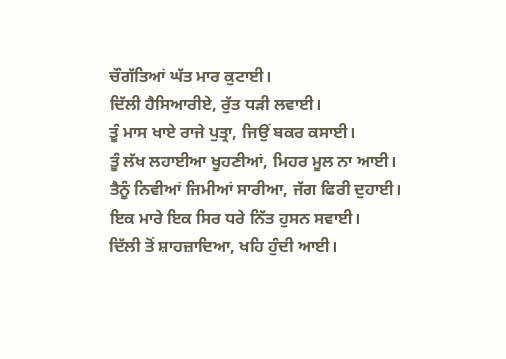ਚੌਗੱਤਿਆਂ ਘੱਤ ਮਾਰ ਕੁਟਾਈ।
ਦਿੱਲੀ ਹੈਸਿਆਰੀਏ, ਰੁੱਤ ਧੜੀ ਲਵਾਈ।
ਤੂੰ ਮਾਸ ਖਾਏ ਰਾਜੇ ਪੁਤ੍ਰਾ, ਜਿਉਂ ਬਕਰ ਕਸਾਈ।
ਤੂੰ ਲੱਖ ਲਹਾਈਆ ਖੂਹਣੀਆਂ, ਮਿਹਰ ਮੂਲ ਨਾ ਆਈ।
ਤੈਨੂੰ ਨਿਵੀਆਂ ਜਿਮੀਆਂ ਸਾਰੀਆ, ਜੱਗ ਫਿਰੀ ਦੁਹਾਈ।
ਇਕ ਮਾਰੇ ਇਕ ਸਿਰ ਧਰੇ ਨਿੱਤ ਹੁਸਨ ਸਵਾਈ।
ਦਿੱਲੀ ਤੋਂ ਸ਼ਾਹਜ਼ਾਦਿਆ, ਖਹਿ ਹੁੰਦੀ ਆਈ।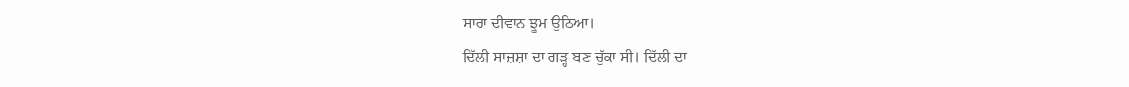ਸਾਰਾ ਦੀਵਾਨ ਝੂਮ ਉਠਿਆ।
ਦਿੱਲੀ ਸਾਜ਼ਸ਼ਾ ਦਾ ਗੜ੍ਹ ਬਣ ਚੁੱਕਾ ਸੀ। ਦਿੱਲੀ ਦਾ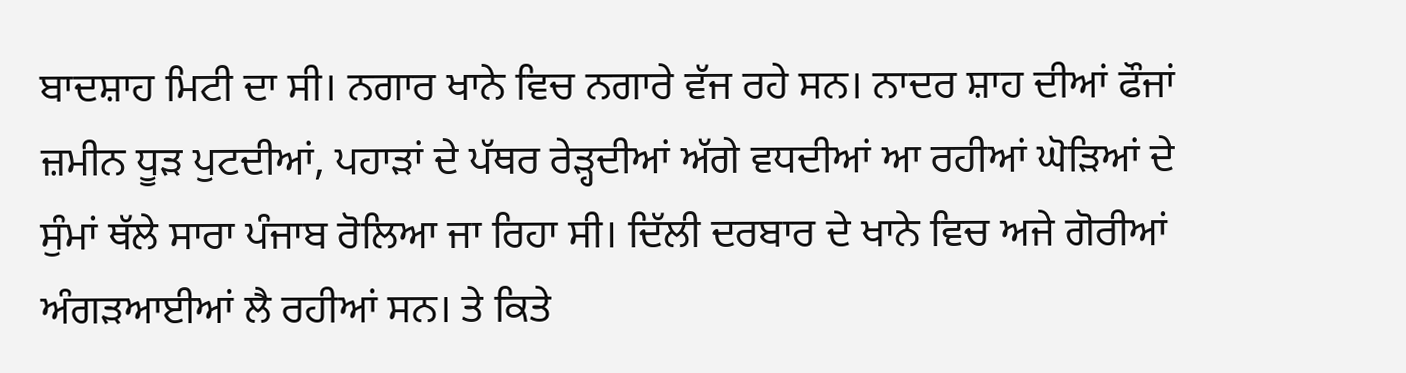ਬਾਦਸ਼ਾਹ ਮਿਟੀ ਦਾ ਸੀ। ਨਗਾਰ ਖਾਨੇ ਵਿਚ ਨਗਾਰੇ ਵੱਜ ਰਹੇ ਸਨ। ਨਾਦਰ ਸ਼ਾਹ ਦੀਆਂ ਫੌਜਾਂ ਜ਼ਮੀਨ ਧੂੜ ਪੁਟਦੀਆਂ, ਪਹਾੜਾਂ ਦੇ ਪੱਥਰ ਰੇੜ੍ਹਦੀਆਂ ਅੱਗੇ ਵਧਦੀਆਂ ਆ ਰਹੀਆਂ ਘੋੜਿਆਂ ਦੇ ਸੁੰਮਾਂ ਥੱਲੇ ਸਾਰਾ ਪੰਜਾਬ ਰੋਲਿਆ ਜਾ ਰਿਹਾ ਸੀ। ਦਿੱਲੀ ਦਰਬਾਰ ਦੇ ਖਾਨੇ ਵਿਚ ਅਜੇ ਗੋਰੀਆਂ ਅੰਗੜਆਈਆਂ ਲੈ ਰਹੀਆਂ ਸਨ। ਤੇ ਕਿਤੇ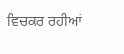ਵਿਚਕਰ ਰਹੀਆਂ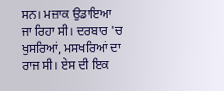ਸਨ। ਮਜ਼ਾਕ ਉਡਾਇਆ ਜਾ ਰਿਹਾ ਸੀ। ਦਰਬਾਰ 'ਚ ਖੁਸਰਿਆਂ, ਮਸਖਰਿਆਂ ਦਾ ਰਾਜ ਸੀ। ਏਸ ਦੀ ਇਕ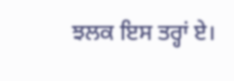ਝਲਕ ਇਸ ਤਰ੍ਹਾਂ ਏ।